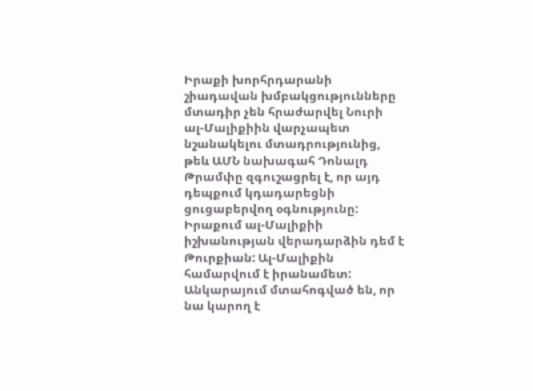Իրաքի խորհրդարանի շիադավան խմբակցությունները մտադիր չեն հրաժարվել Նուրի ալ-Մալիքիին վարչապետ նշանակելու մտադրությունից, թեև ԱՄՆ նախագահ Դոնալդ Թրամփը զգուշացրել է, որ այդ դեպքում կդադարեցնի ցուցաբերվող օգնությունը:
Իրաքում ալ-Մալիքիի իշխանության վերադարձին դեմ է Թուրքիան: Ալ-Մալիքին համարվում է իրանամետ: Անկարայում մտահոգված են, որ նա կարող է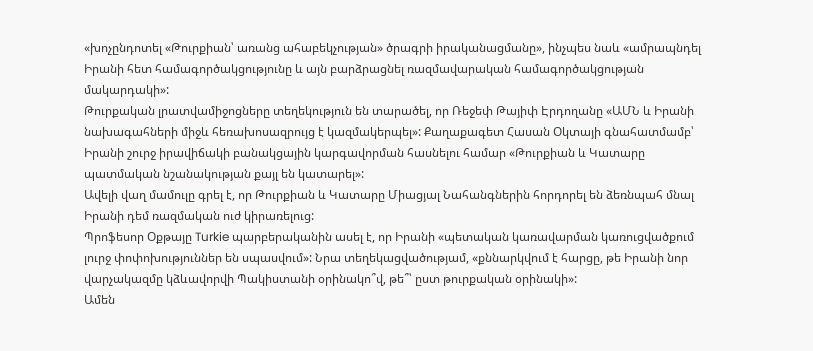«խոչընդոտել «Թուրքիան՝ առանց ահաբեկչության» ծրագրի իրականացմանը», ինչպես նաև «ամրապնդել Իրանի հետ համագործակցությունը և այն բարձրացնել ռազմավարական համագործակցության մակարդակի»:
Թուրքական լրատվամիջոցները տեղեկություն են տարածել, որ Ռեջեփ Թայիփ Էրդողանը «ԱՄՆ և Իրանի նախագահների միջև հեռախոսազրույց է կազմակերպել»: Քաղաքագետ Հասան Օկտայի գնահատմամբ՝ Իրանի շուրջ իրավիճակի բանակցային կարգավորման հասնելու համար «Թուրքիան և Կատարը պատմական նշանակության քայլ են կատարել»:
Ավելի վաղ մամուլը գրել է, որ Թուրքիան և Կատարը Միացյալ Նահանգներին հորդորել են ձեռնպահ մնալ Իրանի դեմ ռազմական ուժ կիրառելուց:
Պրոֆեսոր Օքթայը Turkie պարբերականին ասել է, որ Իրանի «պետական կառավարման կառուցվածքում լուրջ փոփոխություններ են սպասվում»: Նրա տեղեկացվածությամ, «քննարկվում է հարցը, թե Իրանի նոր վարչակազմը կձևավորվի Պակիստանի օրինակո՞վ, թե՞՝ ըստ թուրքական օրինակի»:
Ամեն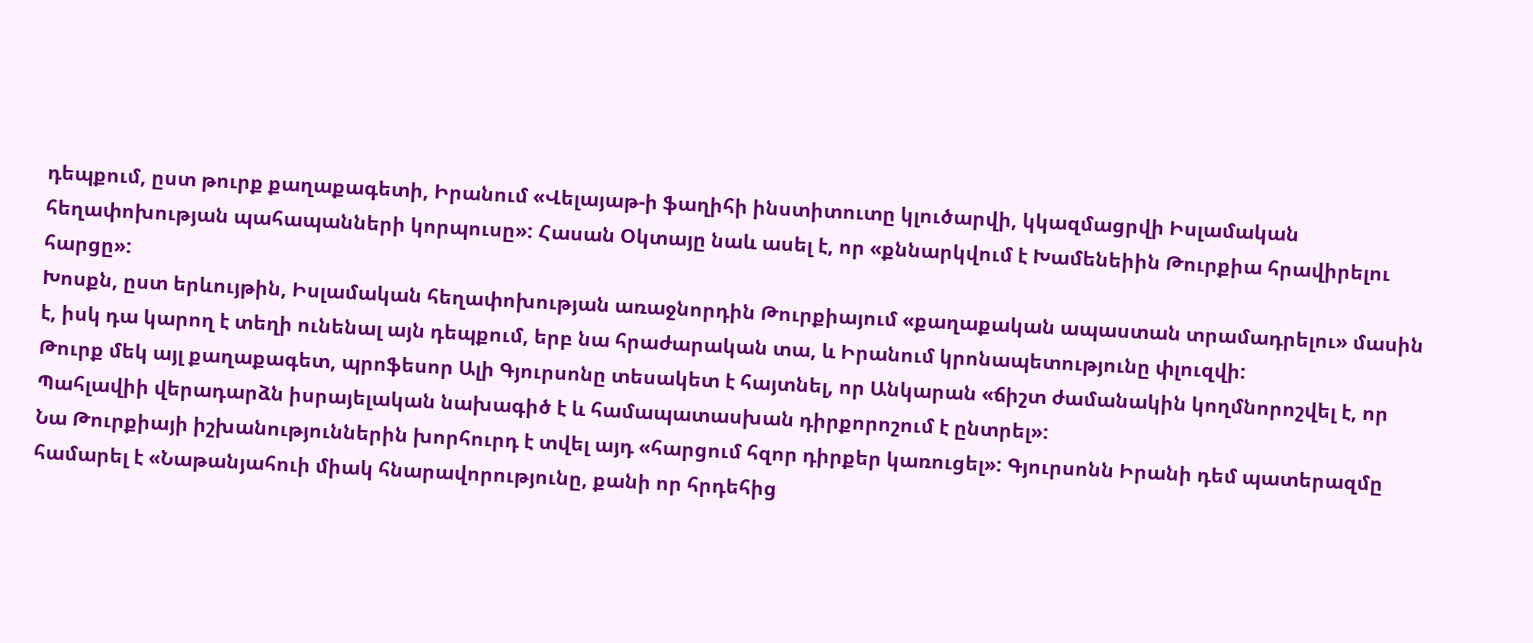դեպքում, ըստ թուրք քաղաքագետի, Իրանում «Վելայաթ-ի ֆաղիհի ինստիտուտը կլուծարվի, կկազմացրվի Իսլամական հեղափոխության պահապանների կորպուսը»: Հասան Օկտայը նաև ասել է, որ «քննարկվում է Խամենեիին Թուրքիա հրավիրելու հարցը»:
Խոսքն, ըստ երևույթին, Իսլամական հեղափոխության առաջնորդին Թուրքիայում «քաղաքական ապաստան տրամադրելու» մասին է, իսկ դա կարող է տեղի ունենալ այն դեպքում, երբ նա հրաժարական տա, և Իրանում կրոնապետությունը փլուզվի:
Թուրք մեկ այլ քաղաքագետ, պրոֆեսոր Ալի Գյուրսոնը տեսակետ է հայտնել, որ Անկարան «ճիշտ ժամանակին կողմնորոշվել է, որ Պահլավիի վերադարձն իսրայելական նախագիծ է և համապատասխան դիրքորոշում է ընտրել»:
Նա Թուրքիայի իշխանություններին խորհուրդ է տվել այդ «հարցում հզոր դիրքեր կառուցել»: Գյուրսոնն Իրանի դեմ պատերազմը համարել է «Նաթանյահուի միակ հնարավորությունը, քանի որ հրդեհից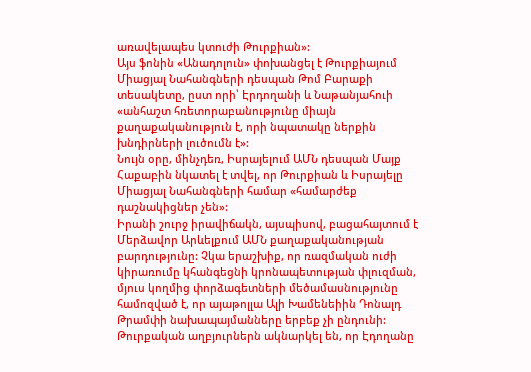առավելապես կտուժի Թուրքիան»:
Այս ֆոնին «Անադոլուն» փոխանցել է Թուրքիայում Միացյալ Նահանգների դեսպան Թոմ Բարաքի տեսակետը, ըստ որի՝ Էրդողանի և Նաթանյահուի «անհաշտ հռետորաբանությունը միայն քաղաքականություն է, որի նպատակը ներքին խնդիրների լուծումն է»:
Նույն օրը, մինչդեռ, Իսրայելում ԱՄՆ դեսպան Մայք Հաքաբին նկատել է տվել, որ Թուրքիան և Իսրայելը Միացյալ Նահանգների համար «համարժեք դաշնակիցներ չեն»:
Իրանի շուրջ իրավիճակն, այսպիսով, բացահայտում է Մերձավոր Արևելքում ԱՄՆ քաղաքականության բարդությունը: Չկա երաշխիք, որ ռազմական ուժի կիրառումը կհանգեցնի կրոնապետության փլուզման, մյուս կողմից փորձագետների մեծամասնությունը համոզված է, որ այաթոլլա Ալի Խամենեիին Դոնալդ Թրամփի նախապայմանները երբեք չի ընդունի:
Թուրքական աղբյուրներն ակնարկել են, որ Էդողանը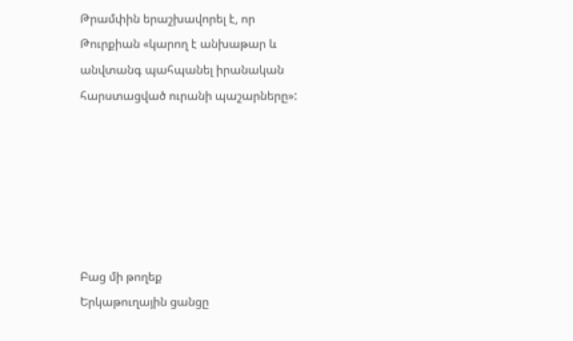Թրամփին երաշխավորել է, որ Թուրքիան «կարող է անխաթար և անվտանգ պահպանել իրանական հարստացված ուրանի պաշարները»:






Բաց մի թողեք
Երկաթուղային ցանցը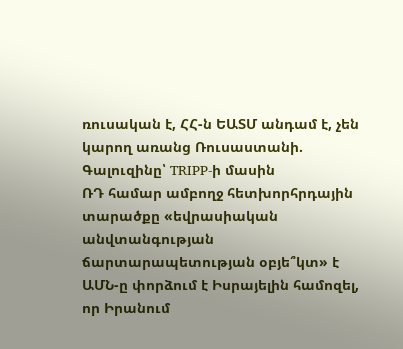ռուսական է, ՀՀ-ն ԵԱՏՄ անդամ է, չեն կարող առանց Ռուսաստանի. Գալուզինը՝ TRIPP-ի մասին
ՌԴ համար ամբողջ հետխորհրդային տարածքը «եվրասիական անվտանգության ճարտարապետության օբյե՞կտ» է
ԱՄՆ-ը փորձում է Իսրայելին համոզել, որ Իրանում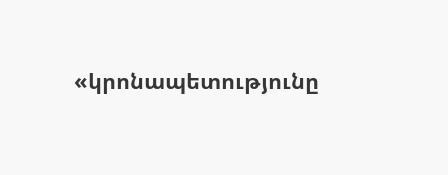«կրոնապետությունը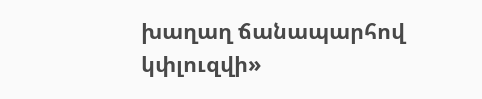խաղաղ ճանապարհով կփլուզվի»